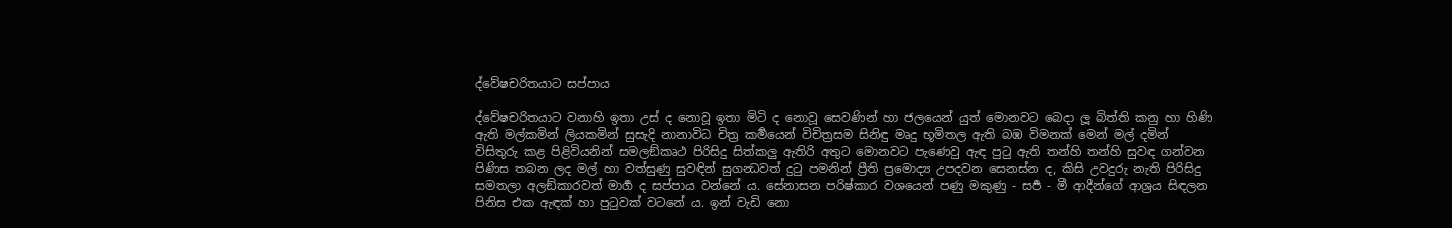ද්වේෂචරිතයාට සප්පාය

ද්වේෂචරිතයාට වනාහි ඉතා උස් ද නොවූ ඉතා මිටි ද නොවූ සෙවණින් හා ජලයෙන් යුත් මොනවට බෙදා ලූ බිත්ති කනු හා හිණි ඇති මල්කමින් ලියකමින් සුසැදි නානාවිධ චිත්‍ර කර්‍මයෙන් විචිත්‍ර‍සම සිනිඳු මෘදු භූමිතල ඇති බඹ විමනක් මෙන් මල් දමින් විසිතුරු කළ පිළිවියනින් සමලඞ්කෘථ පිරිසිදු සිත්කලු ඇතිරි අතුට මොනවට පැණෙවු ඇඳ පුටු ඇති තන්හි තන්හි සුවඳ ගන්වන පිණිස තබන ලද මල් හා වත්සුණු සුවඳින් සුගන්‍ධවත් දුටු පමනින් ප්‍රීති ප්‍රමොද්‍ය උපදවන සෙනස්න ද, කිසි උවදුරු නැති පිරිසිදු සමතලා අලඞ්කාරවත් මාර්‍ග ද සප්පාය වන්නේ ය. සේනාසන පරිෂ්කාර වශයෙන් පණු මකුණු - සර්‍ප - මී ආදීන්ගේ ආශ්‍ර‍ය සිඳලන පිනිස එක ඇඳක් හා පුටුවක් වටනේ ය. ඉන් වැඩි නො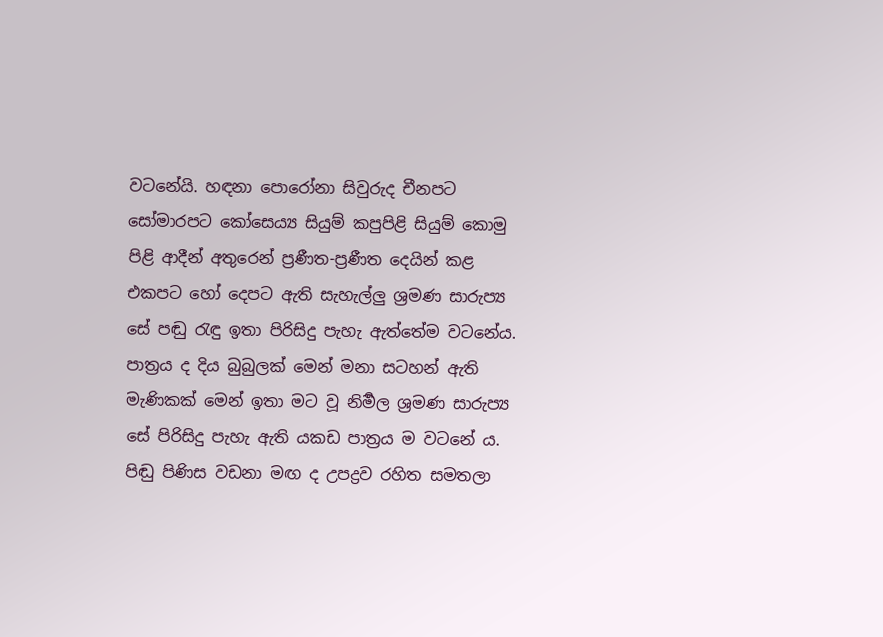වටනේයි. හඳනා පොරෝනා සිවුරුද චීනපට සෝමාරපට කෝසෙය්‍ය සියුම් කපුපිළි සියුම් කොමු පිළි ආදීන් අතුරෙන් ප්‍ර‍ණීත-ප්‍ර‍ණීත දෙයින් කළ එකපට හෝ දෙපට ඇති සැහැල්ලු ශ්‍ර‍මණ සාරුප්‍ය සේ පඬු රැඳු ඉතා පිරිසිදු පැහැ ඇත්තේම වටනේය. පාත්‍ර‍ය ද දිය බුබුලක් මෙන් මනා සටහන් ඇති මැණිකක් මෙන් ඉතා මට වූ නිර්‍මල ශ්‍ර‍මණ සාරුප්‍ය සේ පිරිසිදු පැහැ ඇති යකඩ පාත්‍ර‍ය ම වටනේ ය. පිඬු පිණිස වඩනා මඟ ද උපද්‍ර‍ව රහිත සමතලා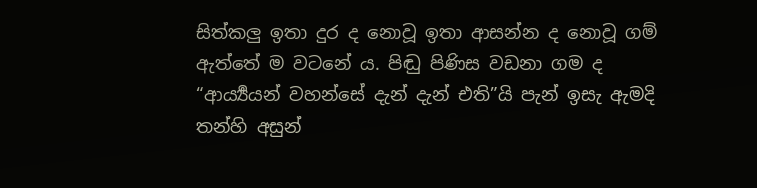සිත්කලු ඉතා දුර ද නොවූ ඉතා ආසන්න ද නොවූ ගම් ඇත්තේ ම වටනේ ය. පිඬු පිණිස වඩනා ගම ද “ආර්‍ය්‍යයන් වහන්සේ දැන් දැන් එති”යි පැන් ඉසැ ඇමදි තන්හි අසුන්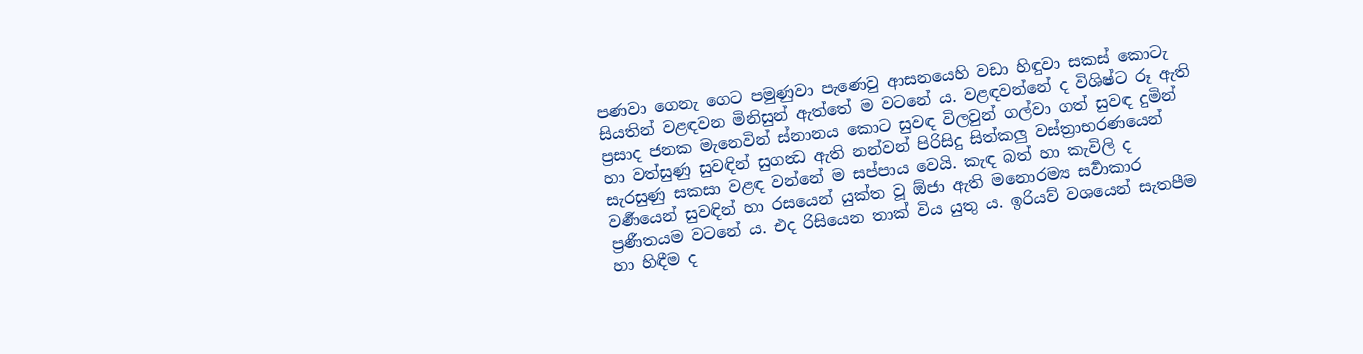පණවා ගෙනැ ගෙට පමුණුවා පැණෙවු ආසනයෙහි වඩා හිඳුවා සකස් කොටැ සියතින් වළඳවන මිනිසුන් ඇත්තේ ම වටනේ ය. වළඳවන්නේ ද විශිෂ්ට රූ ඇති ප්‍ර‍සාද ජනක මැනෙවින් ස්නානය කොට සුවඳ විලවුන් ගල්වා ගත් සුවඳ දුමින් හා වත්සුණු සුවඳින් සුගන්‍ධ ඇති නන්වන් පිරිසිදු සිත්කලු වස්ත්‍රාභරණයෙන් සැරසුණු සකසා වළඳ වන්නේ ම සප්පාය වෙයි. කැඳ බත් හා කැවිලි ද වර්‍ණයෙන් සුවඳින් හා රසයෙන් යුක්ත වූ ඕජා ඇති මනොරම්‍ය සර්‍වාකාර ප්‍ර‍ණීතයම වටනේ ය. එද රිසියෙන තාක් විය යුතු ය. ඉරියව් වශයෙන් සැතපීම හා හිඳීම ද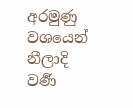අරමුණු වශයෙන් නීලාදි වර්‍ණ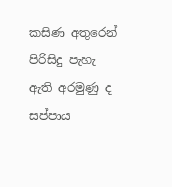කසිණ අතුරෙන් පිරිසිදු පැහැ ඇති අරමුණු ද සප්පාය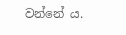වන්නේ ය.